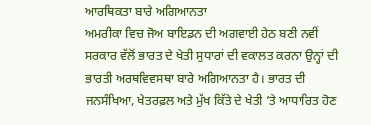ਆਰਥਿਕਤਾ ਬਾਰੇ ਅਗਿਆਨਤਾ
ਅਮਰੀਕਾ ਵਿਚ ਜੋਅ ਬਾਇਡਨ ਦੀ ਅਗਵਾਈ ਹੇਠ ਬਣੀ ਨਵੀਂ ਸਰਕਾਰ ਵੱਲੋਂ ਭਾਰਤ ਦੇ ਖੇਤੀ ਸੁਧਾਰਾਂ ਦੀ ਵਕਾਲਤ ਕਰਨਾ ਉਨ੍ਹਾਂ ਦੀ ਭਾਰਤੀ ਅਰਥਵਿਵਸਥਾ ਬਾਰੇ ਅਗਿਆਨਤਾ ਹੈ। ਭਾਰਤ ਦੀ ਜਨਸੰਖਿਆ, ਖੇਤਰਫ਼ਲ ਅਤੇ ਮੁੱਖ ਕਿੱਤੇ ਦੇ ਖੇਤੀ ’ਤੇ ਆਧਾਰਿਤ ਹੋਣ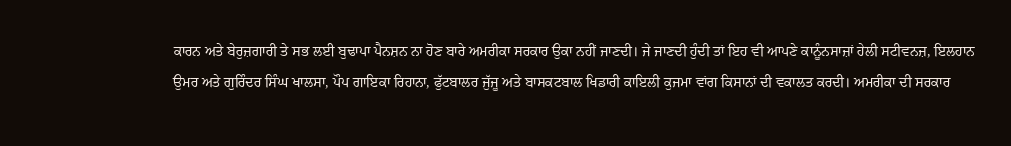ਕਾਰਨ ਅਤੇ ਬੇਰੁਜ਼ਗਾਰੀ ਤੇ ਸਭ ਲਈ ਬੁਢਾਪਾ ਪੈਨਸ਼ਨ ਨਾ ਹੋਣ ਬਾਰੇ ਅਮਰੀਕਾ ਸਰਕਾਰ ਉਕਾ ਨਹੀਂ ਜਾਣਦੀ। ਜੇ ਜਾਣਦੀ ਹੁੰਦੀ ਤਾਂ ਇਹ ਵੀ ਆਪਣੇ ਕਾਨੂੰਨਸਾਜ਼ਾਂ ਹੇਲੀ ਸਟੀਵਨਜ਼, ਇਲਹਾਨ ਉਮਰ ਅਤੇ ਗੁਰਿੰਦਰ ਸਿੰਘ ਖਾਲਸਾ, ਪੌਪ ਗਾਇਕਾ ਰਿਹਾਨਾ, ਫੁੱਟਬਾਲਰ ਜੁੱਜੂ ਅਤੇ ਬਾਸਕਟਬਾਲ ਖਿਡਾਰੀ ਕਾਇਲੀ ਕੁਜਮਾ ਵਾਂਗ ਕਿਸਾਨਾਂ ਦੀ ਵਕਾਲਤ ਕਰਦੀ। ਅਮਰੀਕਾ ਦੀ ਸਰਕਾਰ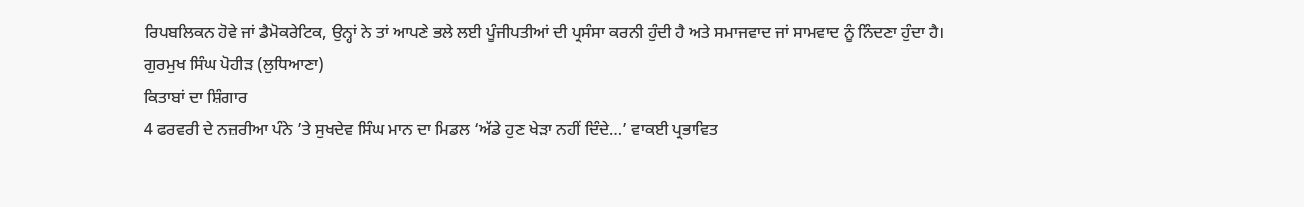ਰਿਪਬਲਿਕਨ ਹੋਵੇ ਜਾਂ ਡੈਮੋਕਰੇਟਿਕ, ਉਨ੍ਹਾਂ ਨੇ ਤਾਂ ਆਪਣੇ ਭਲੇ ਲਈ ਪੂੰਜੀਪਤੀਆਂ ਦੀ ਪ੍ਰਸੰਸਾ ਕਰਨੀ ਹੁੰਦੀ ਹੈ ਅਤੇ ਸਮਾਜਵਾਦ ਜਾਂ ਸਾਮਵਾਦ ਨੂੰ ਨਿੰਦਣਾ ਹੁੰਦਾ ਹੈ।
ਗੁਰਮੁਖ ਸਿੰਘ ਪੋਹੀੜ (ਲੁਧਿਆਣਾ)
ਕਿਤਾਬਾਂ ਦਾ ਸ਼ਿੰਗਾਰ
4 ਫਰਵਰੀ ਦੇ ਨਜ਼ਰੀਆ ਪੰਨੇ ’ਤੇ ਸੁਖਦੇਵ ਸਿੰਘ ਮਾਨ ਦਾ ਮਿਡਲ ‘ਅੱਡੇ ਹੁਣ ਖੇੜਾ ਨਹੀਂ ਦਿੰਦੇ…’ ਵਾਕਈ ਪ੍ਰਭਾਵਿਤ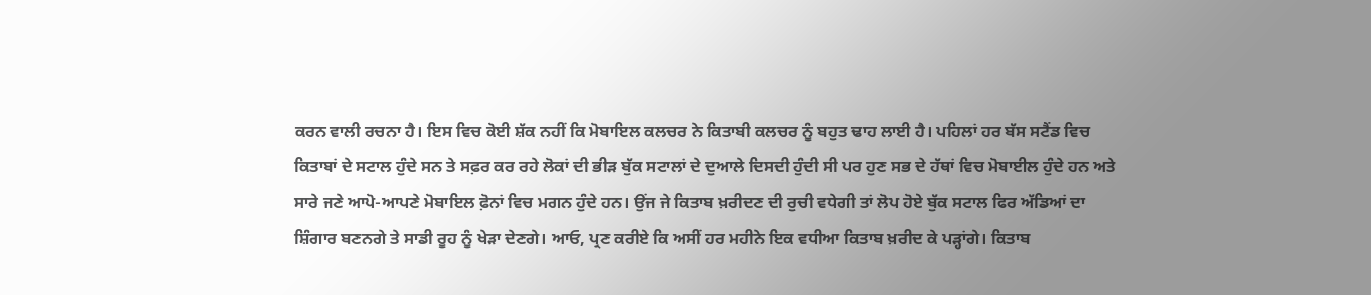ਕਰਨ ਵਾਲੀ ਰਚਨਾ ਹੈ। ਇਸ ਵਿਚ ਕੋਈ ਸ਼ੱਕ ਨਹੀਂ ਕਿ ਮੋਬਾਇਲ ਕਲਚਰ ਨੇ ਕਿਤਾਬੀ ਕਲਚਰ ਨੂੰ ਬਹੁਤ ਢਾਹ ਲਾਈ ਹੈ। ਪਹਿਲਾਂ ਹਰ ਬੱਸ ਸਟੈਂਡ ਵਿਚ ਕਿਤਾਬਾਂ ਦੇ ਸਟਾਲ ਹੁੰਦੇ ਸਨ ਤੇ ਸਫ਼ਰ ਕਰ ਰਹੇ ਲੋਕਾਂ ਦੀ ਭੀੜ ਬੁੱਕ ਸਟਾਲਾਂ ਦੇ ਦੁਆਲੇ ਦਿਸਦੀ ਹੁੰਦੀ ਸੀ ਪਰ ਹੁਣ ਸਭ ਦੇ ਹੱਥਾਂ ਵਿਚ ਮੋਬਾਈਲ ਹੁੰਦੇ ਹਨ ਅਤੇ ਸਾਰੇ ਜਣੇ ਆਪੋ-ਆਪਣੇ ਮੋਬਾਇਲ ਫ਼ੋਨਾਂ ਵਿਚ ਮਗਨ ਹੁੰਦੇ ਹਨ। ਉਂਜ ਜੇ ਕਿਤਾਬ ਖ਼ਰੀਦਣ ਦੀ ਰੁਚੀ ਵਧੇਗੀ ਤਾਂ ਲੋਪ ਹੋਏ ਬੁੱਕ ਸਟਾਲ ਫਿਰ ਅੱਡਿਆਂ ਦਾ ਸ਼ਿੰਗਾਰ ਬਣਨਗੇ ਤੇ ਸਾਡੀ ਰੂਹ ਨੂੰ ਖੇੜਾ ਦੇਣਗੇ। ਆਓ, ਪ੍ਰਣ ਕਰੀਏ ਕਿ ਅਸੀਂ ਹਰ ਮਹੀਨੇ ਇਕ ਵਧੀਆ ਕਿਤਾਬ ਖ਼ਰੀਦ ਕੇ ਪੜ੍ਹਾਂਗੇ। ਕਿਤਾਬ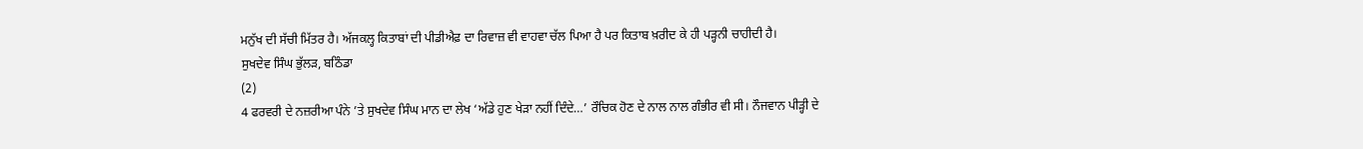ਮਨੁੱਖ ਦੀ ਸੱਚੀ ਮਿੱਤਰ ਹੈ। ਅੱਜਕਲ੍ਹ ਕਿਤਾਬਾਂ ਦੀ ਪੀਡੀਐਫ਼ ਦਾ ਰਿਵਾਜ਼ ਵੀ ਵਾਹਵਾ ਚੱਲ ਪਿਆ ਹੈ ਪਰ ਕਿਤਾਬ ਖ਼ਰੀਦ ਕੇ ਹੀ ਪੜ੍ਹਨੀ ਚਾਹੀਦੀ ਹੈ।
ਸੁਖਦੇਵ ਸਿੰਘ ਭੁੱਲੜ, ਬਠਿੰਡਾ
(2)
4 ਫਰਵਰੀ ਦੇ ਨਜ਼ਰੀਆ ਪੰਨੇ ’ਤੇ ਸੁਖਦੇਵ ਸਿੰਘ ਮਾਨ ਦਾ ਲੇਖ ‘ਅੱਡੇ ਹੁਣ ਖੇੜਾ ਨਹੀਂ ਦਿੰਦੇ…’ ਰੌਚਿਕ ਹੋਣ ਦੇ ਨਾਲ ਨਾਲ ਗੰਭੀਰ ਵੀ ਸੀ। ਨੌਜਵਾਨ ਪੀੜ੍ਹੀ ਦੇ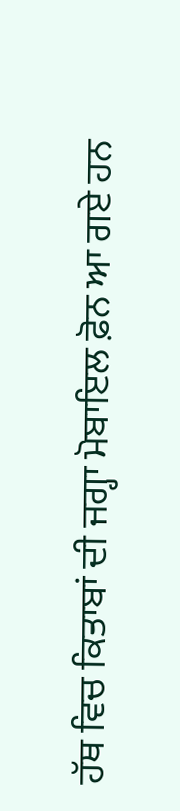ਹੱਥ ਵਿਚ ਕਿਤਾਬਾਂ ਦੀ ਜਗ੍ਹਾ ਮੋਬਾਇਲ ਫ਼ੋਨ ਆ ਗਏ ਹਨ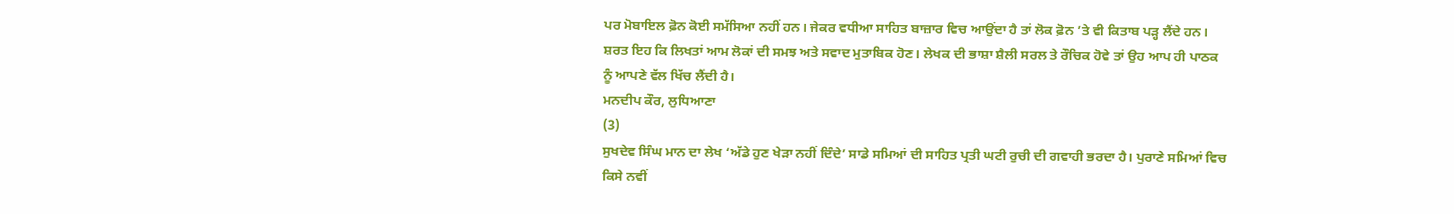ਪਰ ਮੋਬਾਇਲ ਫ਼ੋਨ ਕੋਈ ਸਮੱਸਿਆ ਨਹੀਂ ਹਨ। ਜੇਕਰ ਵਧੀਆ ਸਾਹਿਤ ਬਾਜ਼ਾਰ ਵਿਚ ਆਉਂਦਾ ਹੈ ਤਾਂ ਲੋਕ ਫ਼ੋਨ ’ਤੇ ਵੀ ਕਿਤਾਬ ਪੜ੍ਹ ਲੈਂਦੇ ਹਨ। ਸ਼ਰਤ ਇਹ ਕਿ ਲਿਖਤਾਂ ਆਮ ਲੋਕਾਂ ਦੀ ਸਮਝ ਅਤੇ ਸਵਾਦ ਮੁਤਾਬਿਕ ਹੋਣ। ਲੇਖਕ ਦੀ ਭਾਸ਼ਾ ਸ਼ੈਲੀ ਸਰਲ ਤੇ ਰੌਚਿਕ ਹੋਵੇ ਤਾਂ ਉਹ ਆਪ ਹੀ ਪਾਠਕ ਨੂੰ ਆਪਣੇ ਵੱਲ ਖਿੱਚ ਲੈਂਦੀ ਹੈ।
ਮਨਦੀਪ ਕੌਰ, ਲੁਧਿਆਣਾ
(3)
ਸੁਖਦੇਵ ਸਿੰਘ ਮਾਨ ਦਾ ਲੇਖ ‘ਅੱਡੇ ਹੁਣ ਖੇੜਾ ਨਹੀਂ ਦਿੰਦੇ’ ਸਾਡੇ ਸਮਿਆਂ ਦੀ ਸਾਹਿਤ ਪ੍ਰਤੀ ਘਟੀ ਰੁਚੀ ਦੀ ਗਵਾਹੀ ਭਰਦਾ ਹੈ। ਪੁਰਾਣੇ ਸਮਿਆਂ ਵਿਚ ਕਿਸੇ ਨਵੀਂ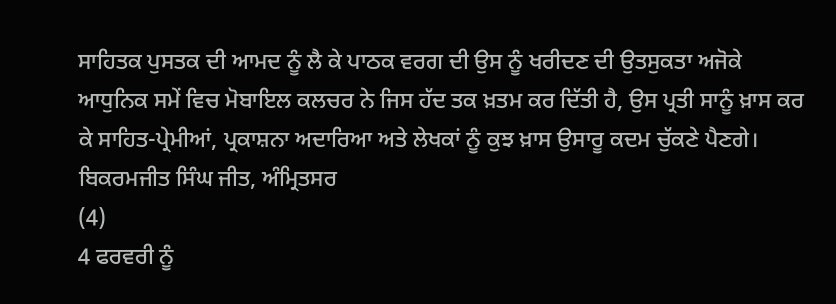ਸਾਹਿਤਕ ਪੁਸਤਕ ਦੀ ਆਮਦ ਨੂੰ ਲੈ ਕੇ ਪਾਠਕ ਵਰਗ ਦੀ ਉਸ ਨੂੰ ਖਰੀਦਣ ਦੀ ਉਤਸੁਕਤਾ ਅਜੋਕੇ ਆਧੁਨਿਕ ਸਮੇਂ ਵਿਚ ਮੋਬਾਇਲ ਕਲਚਰ ਨੇ ਜਿਸ ਹੱਦ ਤਕ ਖ਼ਤਮ ਕਰ ਦਿੱਤੀ ਹੈ, ਉਸ ਪ੍ਰਤੀ ਸਾਨੂੰ ਖ਼ਾਸ ਕਰ ਕੇ ਸਾਹਿਤ-ਪ੍ਰੇਮੀਆਂ, ਪ੍ਰਕਾਸ਼ਨਾ ਅਦਾਰਿਆ ਅਤੇ ਲੇਖਕਾਂ ਨੂੰ ਕੁਝ ਖ਼ਾਸ ਉਸਾਰੂ ਕਦਮ ਚੁੱਕਣੇ ਪੈਣਗੇ।
ਬਿਕਰਮਜੀਤ ਸਿੰਘ ਜੀਤ, ਅੰਮ੍ਰਿਤਸਰ
(4)
4 ਫਰਵਰੀ ਨੂੰ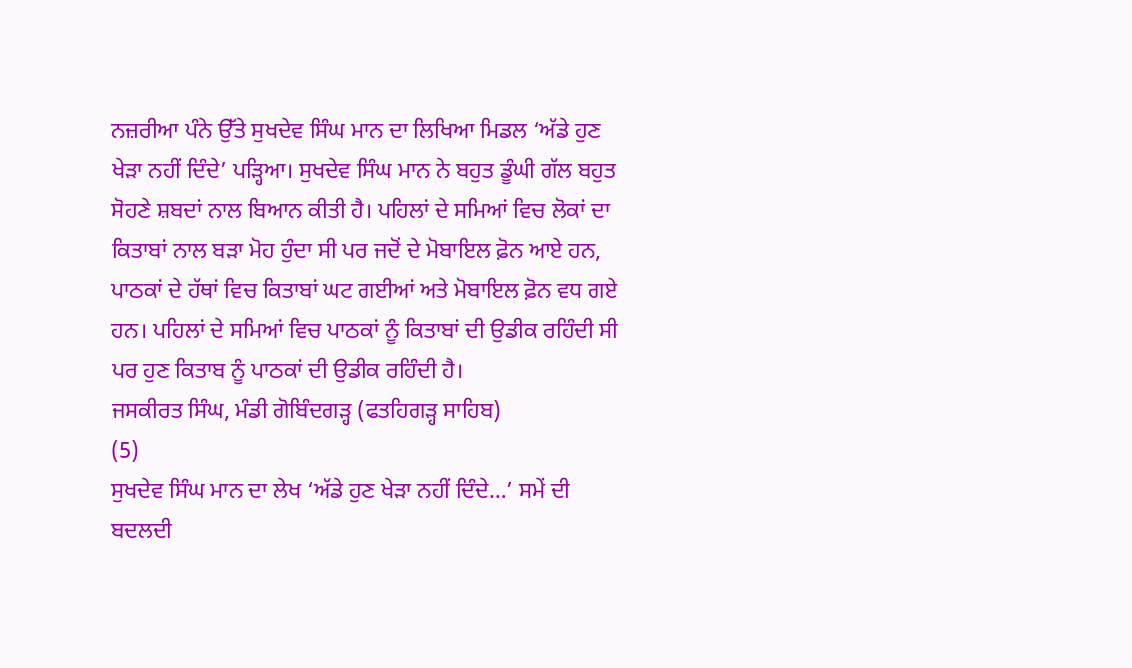ਨਜ਼ਰੀਆ ਪੰਨੇ ਉੱਤੇ ਸੁਖਦੇਵ ਸਿੰਘ ਮਾਨ ਦਾ ਲਿਖਿਆ ਮਿਡਲ ‘ਅੱਡੇ ਹੁਣ ਖੇੜਾ ਨਹੀਂ ਦਿੰਦੇ’ ਪੜ੍ਹਿਆ। ਸੁਖਦੇਵ ਸਿੰਘ ਮਾਨ ਨੇ ਬਹੁਤ ਡੂੰਘੀ ਗੱਲ ਬਹੁਤ ਸੋਹਣੇ ਸ਼ਬਦਾਂ ਨਾਲ ਬਿਆਨ ਕੀਤੀ ਹੈ। ਪਹਿਲਾਂ ਦੇ ਸਮਿਆਂ ਵਿਚ ਲੋਕਾਂ ਦਾ ਕਿਤਾਬਾਂ ਨਾਲ ਬੜਾ ਮੋਹ ਹੁੰਦਾ ਸੀ ਪਰ ਜਦੋਂ ਦੇ ਮੋਬਾਇਲ ਫ਼ੋਨ ਆਏ ਹਨ, ਪਾਠਕਾਂ ਦੇ ਹੱਥਾਂ ਵਿਚ ਕਿਤਾਬਾਂ ਘਟ ਗਈਆਂ ਅਤੇ ਮੋਬਾਇਲ ਫ਼ੋਨ ਵਧ ਗਏ ਹਨ। ਪਹਿਲਾਂ ਦੇ ਸਮਿਆਂ ਵਿਚ ਪਾਠਕਾਂ ਨੂੰ ਕਿਤਾਬਾਂ ਦੀ ਉਡੀਕ ਰਹਿੰਦੀ ਸੀ ਪਰ ਹੁਣ ਕਿਤਾਬ ਨੂੰ ਪਾਠਕਾਂ ਦੀ ਉਡੀਕ ਰਹਿੰਦੀ ਹੈ।
ਜਸਕੀਰਤ ਸਿੰਘ, ਮੰਡੀ ਗੋਬਿੰਦਗੜ੍ਹ (ਫਤਹਿਗੜ੍ਹ ਸਾਹਿਬ)
(5)
ਸੁਖਦੇਵ ਸਿੰਘ ਮਾਨ ਦਾ ਲੇਖ ‘ਅੱਡੇ ਹੁਣ ਖੇੜਾ ਨਹੀਂ ਦਿੰਦੇ…’ ਸਮੇਂ ਦੀ ਬਦਲਦੀ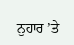ਨੁਹਾਰ ’ਤੇ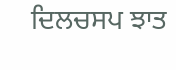ਦਿਲਚਸਪ ਝਾਤ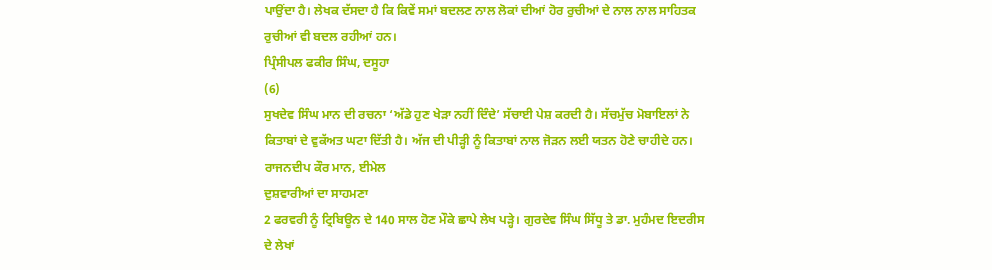ਪਾਉਂਦਾ ਹੈ। ਲੇਖਕ ਦੱਸਦਾ ਹੈ ਕਿ ਕਿਵੇਂ ਸਮਾਂ ਬਦਲਣ ਨਾਲ ਲੋਕਾਂ ਦੀਆਂ ਹੋਰ ਰੁਚੀਆਂ ਦੇ ਨਾਲ ਨਾਲ ਸਾਹਿਤਕ ਰੁਚੀਆਂ ਵੀ ਬਦਲ ਰਹੀਆਂ ਹਨ।
ਪ੍ਰਿੰਸੀਪਲ ਫਕੀਰ ਸਿੰਘ, ਦਸੂਹਾ
(6)
ਸੁਖਦੇਵ ਸਿੰਘ ਮਾਨ ਦੀ ਰਚਨਾ ‘ਅੱਡੇ ਹੁਣ ਖੇੜਾ ਨਹੀਂ ਦਿੰਦੇ’ ਸੱਚਾਈ ਪੇਸ਼ ਕਰਦੀ ਹੈ। ਸੱਚਮੁੱਚ ਮੋਬਾਇਲਾਂ ਨੇ ਕਿਤਾਬਾਂ ਦੇ ਵੁਕੱਅਤ ਘਟਾ ਦਿੱਤੀ ਹੈ। ਅੱਜ ਦੀ ਪੀੜ੍ਹੀ ਨੂੰ ਕਿਤਾਬਾਂ ਨਾਲ ਜੋੜਨ ਲਈ ਯਤਨ ਹੋਣੇ ਚਾਹੀਦੇ ਹਨ।
ਰਾਜਨਦੀਪ ਕੌਰ ਮਾਨ, ਈਮੇਲ
ਦੁਸ਼ਵਾਰੀਆਂ ਦਾ ਸਾਹਮਣਾ
2 ਫਰਵਰੀ ਨੂੰ ਟ੍ਰਿਬਿਊਨ ਦੇ 140 ਸਾਲ ਹੋਣ ਮੌਕੇ ਛਾਪੇ ਲੇਖ ਪੜ੍ਹੇ। ਗੁਰਦੇਵ ਸਿੰਘ ਸਿੱਧੂ ਤੇ ਡਾ. ਮੁਹੰਮਦ ਇਦਰੀਸ ਦੇ ਲੇਖਾਂ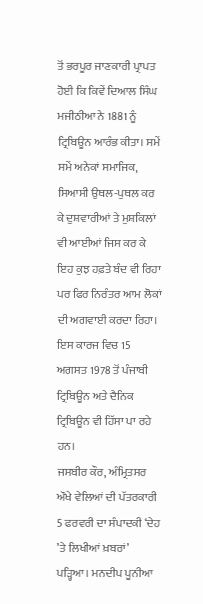ਤੋਂ ਭਰਪੂਰ ਜਾਣਕਾਰੀ ਪ੍ਰਾਪਤ ਹੋਈ ਕਿ ਕਿਵੇਂ ਦਿਆਲ ਸਿੰਘ ਮਜੀਠੀਆ ਨੇ 1881 ਨੂੰ ਟ੍ਰਿਬਿਊਨ ਆਰੰਭ ਕੀਤਾ। ਸਮੇਂ ਸਮੇਂ ਅਨੇਕਾਂ ਸਮਾਜਿਕ, ਸਿਆਸੀ ਉਥਲ-ਪੁਥਲ ਕਰ ਕੇ ਦੁਸ਼ਵਾਰੀਆਂ ਤੇ ਮੁਸ਼ਕਿਲਾਂ ਵੀ ਆਈਆਂ ਜਿਸ ਕਰ ਕੇ ਇਹ ਕੁਝ ਹਫ਼ਤੇ ਬੰਦ ਵੀ ਰਿਹਾ ਪਰ ਫਿਰ ਨਿਰੰਤਰ ਆਮ ਲੋਕਾਂ ਦੀ ਅਗਵਾਈ ਕਰਦਾ ਰਿਹਾ। ਇਸ ਕਾਰਜ ਵਿਚ 15 ਅਗਸਤ 1978 ਤੋਂ ਪੰਜਾਬੀ ਟ੍ਰਿਬਿਊਨ ਅਤੇ ਦੈਨਿਕ ਟ੍ਰਿਬਿਊਨ ਵੀ ਹਿੱਸਾ ਪਾ ਰਹੇ ਹਨ।
ਜਸਬੀਰ ਕੌਰ, ਅੰਮ੍ਰਿਤਸਰ
ਔਖੇ ਵੇਲਿਆਂ ਦੀ ਪੱਤਰਕਾਰੀ
5 ਫਰਵਰੀ ਦਾ ਸੰਪਾਦਕੀ ‘ਦੇਹ ’ਤੇ ਲਿਖੀਆਂ ਖ਼ਬਰਾਂ’ ਪੜ੍ਹਿਆ। ਮਨਦੀਪ ਪੂਨੀਆ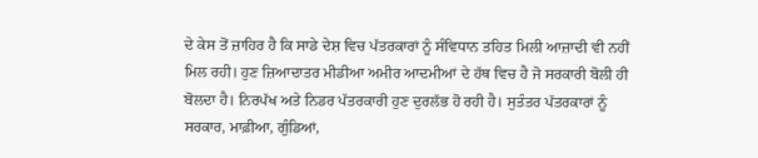ਦੇ ਕੇਸ ਤੋਂ ਜ਼ਾਹਿਰ ਹੈ ਕਿ ਸਾਡੇ ਦੇਸ਼ ਵਿਚ ਪੱਤਰਕਾਰਾਂ ਨੂੰ ਸੰਵਿਧਾਨ ਤਹਿਤ ਮਿਲੀ ਆਜ਼ਾਦੀ ਵੀ ਨਹੀਂ ਮਿਲ ਰਹੀ। ਹੁਣ ਜ਼ਿਆਦਾਤਰ ਮੀਡੀਆ ਅਮੀਰ ਆਦਮੀਆਂ ਦੇ ਹੱਥ ਵਿਚ ਹੈ ਜੋ ਸਰਕਾਰੀ ਬੋਲੀ ਹੀ ਬੋਲਦਾ ਹੈ। ਨਿਰਪੱਖ ਅਤੇ ਨਿਡਰ ਪੱਤਰਕਾਰੀ ਹੁਣ ਦੁਰਲੱਭ ਹੋ ਰਹੀ ਹੈ। ਸੁਤੰਤਰ ਪੱਤਰਕਾਰਾਂ ਨੂੰ ਸਰਕਾਰ, ਮਾਫ਼ੀਆ, ਗੁੰਡਿਆਂ,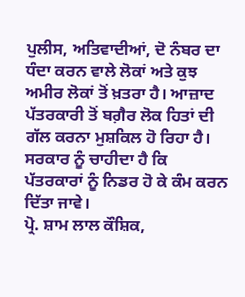ਪੁਲੀਸ, ਅਤਿਵਾਦੀਆਂ, ਦੋ ਨੰਬਰ ਦਾ ਧੰਦਾ ਕਰਨ ਵਾਲੇ ਲੋਕਾਂ ਅਤੇ ਕੁਝ ਅਮੀਰ ਲੋਕਾਂ ਤੋਂ ਖ਼ਤਰਾ ਹੈ। ਆਜ਼ਾਦ ਪੱਤਰਕਾਰੀ ਤੋਂ ਬਗ਼ੈਰ ਲੋਕ ਹਿਤਾਂ ਦੀ ਗੱਲ ਕਰਨਾ ਮੁਸ਼ਕਿਲ ਹੋ ਰਿਹਾ ਹੈ। ਸਰਕਾਰ ਨੂੰ ਚਾਹੀਦਾ ਹੈ ਕਿ ਪੱਤਰਕਾਰਾਂ ਨੂੰ ਨਿਡਰ ਹੋ ਕੇ ਕੰਮ ਕਰਨ ਦਿੱਤਾ ਜਾਵੇ।
ਪ੍ਰੋ. ਸ਼ਾਮ ਲਾਲ ਕੌਸ਼ਿਕ,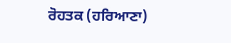ਰੋਹਤਕ (ਹਰਿਆਣਾ)